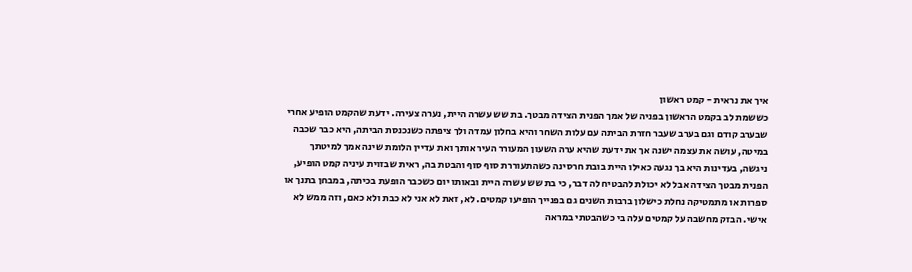איך את נראית - קמט ראשון
כששמת לב בקמט הראשון בפניה של אמך הפנית הצידה מבטך. בת שש עשרה היית, נערה צעירה. ידעת שהקמט הופיע אחרי שבערב קודם וגם בערב שעבר חזרת הביתה עם עלות השחר והיא בחלון עמדה ולך ציפתה כשנכנסת הביתה, היא כבר שכבה במיטה, עושה את עצמה ישנה אך את ידעת שהיא ערה השעון המעורר העיר אותך ואת עדיין הלומת שינה אמך למיטתך ניגשה, בעדינות היא בך נגעה כאילו היית בובת חרסינה כשהתעוררת סוף סוף והבטת בה, ראית שבזוית עיניה קמט הופיע, הפנית מבטך הצידה אבל לא יכולת להבטיח לה דבר, כי בת שש עשרה היית ובאותו יום כשכבר הופעת בכיתה, במבחן בתנך או ספרות או מתמטיקה נחלת כישלון ברבות השנים גם בפנייך הופיעו קמטים. לא, זאת לא אני לא כבת ולא כאם, וזה ממש לא אישי. הבזק מחשבה על קמטים עלה בי כשהבטתי במראה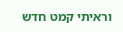וראיתי קמט חדש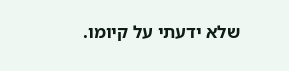שלא ידעתי על קיומו.